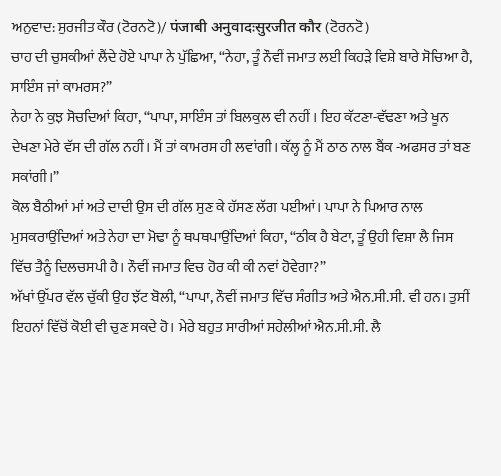ਅਨੁਵਾਦ: ਸੁਰਜੀਤ ਕੌਰ (ਟੋਰਨਟੋ)/ पंजाबी अनुवादःसुरजीत कौर (ਟੋਰਨਟੋ)
ਚਾਹ ਦੀ ਚੁਸਕੀਆਂ ਲੈਂਦੇ ਹੋਏ ਪਾਪਾ ਨੇ ਪੁੱਛਿਆ, “ਨੇਹਾ, ਤੂੰ ਨੌਵੀਂ ਜਮਾਤ ਲਈ ਕਿਹੜੇ ਵਿਸ਼ੇ ਬਾਰੇ ਸੋਚਿਆ ਹੈ, ਸਾਇੰਸ ਜਾਂ ਕਾਮਰਸ?”
ਨੇਹਾ ਨੇ ਕੁਝ ਸੋਚਦਿਆਂ ਕਿਹਾ, “ਪਾਪਾ, ਸਾਇੰਸ ਤਾਂ ਬਿਲਕੁਲ ਵੀ ਨਹੀਂ । ਇਹ ਕੱਟਣਾ-ਵੱਢਣਾ ਅਤੇ ਖੂਨ ਦੇਖਣਾ ਮੇਰੇ ਵੱਸ ਦੀ ਗੱਲ ਨਹੀਂ। ਮੈਂ ਤਾਂ ਕਾਮਰਸ ਹੀ ਲਵਾਂਗੀ। ਕੱਲ੍ਹ ਨੂੰ ਮੈਂ ਠਾਠ ਨਾਲ ਬੈਂਕ -ਅਫਸਰ ਤਾਂ ਬਣ ਸਕਾਂਗੀ।”
ਕੋਲ ਬੈਠੀਆਂ ਮਾਂ ਅਤੇ ਦਾਦੀ ਉਸ ਦੀ ਗੱਲ ਸੁਣ ਕੇ ਹੱਸਣ ਲੱਗ ਪਈਆਂ। ਪਾਪਾ ਨੇ ਪਿਆਰ ਨਾਲ ਮੁਸਕਰਾਉਂਦਿਆਂ ਅਤੇ ਨੇਹਾ ਦਾ ਮੋਢਾ ਨੂੰ ਥਪਥਪਾਉਂਦਿਆਂ ਕਿਹਾ, “ਠੀਕ ਹੈ ਬੇਟਾ, ਤੂੰ ਉਹੀ ਵਿਸ਼ਾ ਲੈ ਜਿਸ ਵਿੱਚ ਤੈਨੂੰ ਦਿਲਚਸਪੀ ਹੈ। ਨੌਵੀਂ ਜਮਾਤ ਵਿਚ ਹੋਰ ਕੀ ਕੀ ਨਵਾਂ ਹੋਵੇਗਾ?”
ਅੱਖਾਂ ਉੱਪਰ ਵੱਲ ਚੁੱਕੀ ਉਹ ਝੱਟ ਬੋਲੀ, “ਪਾਪਾ, ਨੌਵੀਂ ਜਮਾਤ ਵਿੱਚ ਸੰਗੀਤ ਅਤੇ ਐਨ.ਸੀ.ਸੀ. ਵੀ ਹਨ। ਤੁਸੀਂ ਇਹਨਾਂ ਵਿੱਚੋਂ ਕੋਈ ਵੀ ਚੁਣ ਸਕਦੇ ਹੋ। ਮੇਰੇ ਬਹੁਤ ਸਾਰੀਆਂ ਸਹੇਲੀਆਂ ਐਨ.ਸੀ.ਸੀ. ਲੈ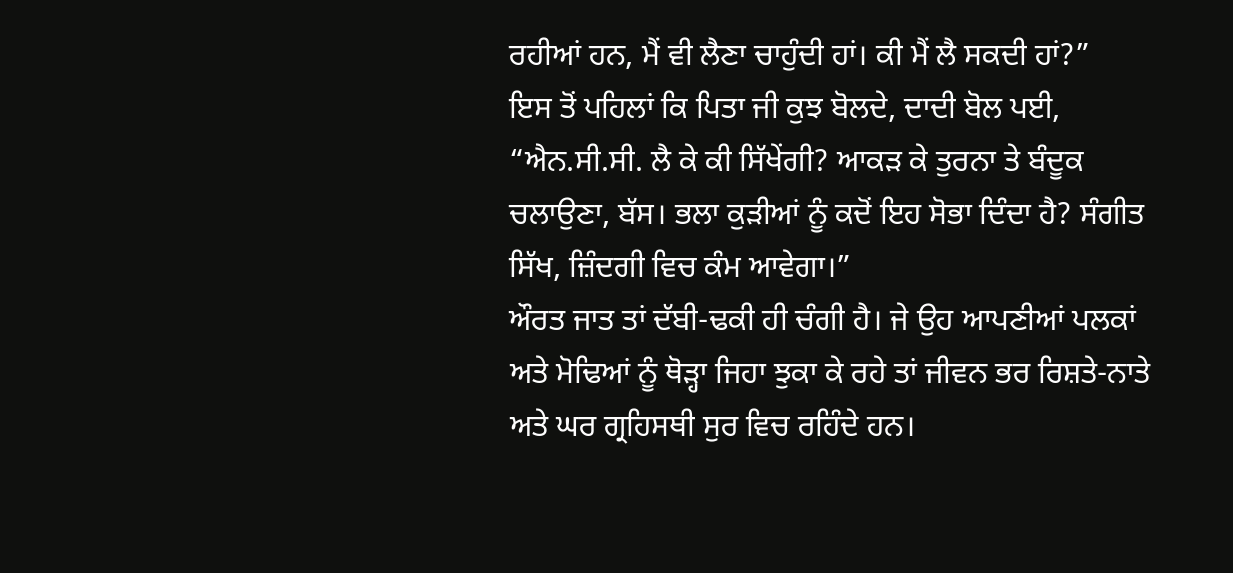ਰਹੀਆਂ ਹਨ, ਮੈਂ ਵੀ ਲੈਣਾ ਚਾਹੁੰਦੀ ਹਾਂ। ਕੀ ਮੈਂ ਲੈ ਸਕਦੀ ਹਾਂ?”
ਇਸ ਤੋਂ ਪਹਿਲਾਂ ਕਿ ਪਿਤਾ ਜੀ ਕੁਝ ਬੋਲਦੇ, ਦਾਦੀ ਬੋਲ ਪਈ, “ਐਨ.ਸੀ.ਸੀ. ਲੈ ਕੇ ਕੀ ਸਿੱਖੇਂਗੀ? ਆਕੜ ਕੇ ਤੁਰਨਾ ਤੇ ਬੰਦੂਕ ਚਲਾਉਣਾ, ਬੱਸ। ਭਲਾ ਕੁੜੀਆਂ ਨੂੰ ਕਦੋਂ ਇਹ ਸੋਭਾ ਦਿੰਦਾ ਹੈ? ਸੰਗੀਤ ਸਿੱਖ, ਜ਼ਿੰਦਗੀ ਵਿਚ ਕੰਮ ਆਵੇਗਾ।”
ਔਰਤ ਜਾਤ ਤਾਂ ਦੱਬੀ-ਢਕੀ ਹੀ ਚੰਗੀ ਹੈ। ਜੇ ਉਹ ਆਪਣੀਆਂ ਪਲਕਾਂ ਅਤੇ ਮੋਢਿਆਂ ਨੂੰ ਥੋੜ੍ਹਾ ਜਿਹਾ ਝੁਕਾ ਕੇ ਰਹੇ ਤਾਂ ਜੀਵਨ ਭਰ ਰਿਸ਼ਤੇ-ਨਾਤੇ ਅਤੇ ਘਰ ਗ੍ਰਹਿਸਥੀ ਸੁਰ ਵਿਚ ਰਹਿੰਦੇ ਹਨ।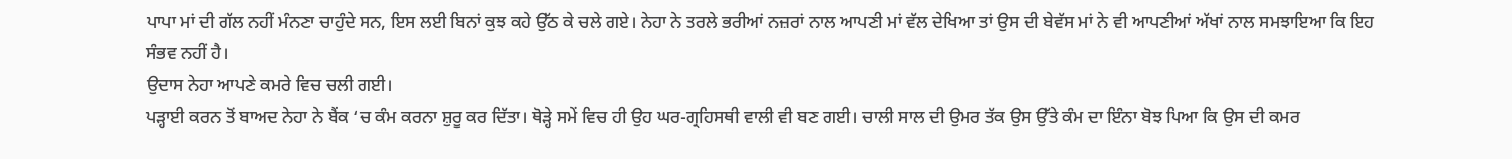ਪਾਪਾ ਮਾਂ ਦੀ ਗੱਲ ਨਹੀਂ ਮੰਨਣਾ ਚਾਹੁੰਦੇ ਸਨ, ਇਸ ਲਈ ਬਿਨਾਂ ਕੁਝ ਕਹੇ ਉੱਠ ਕੇ ਚਲੇ ਗਏ। ਨੇਹਾ ਨੇ ਤਰਲੇ ਭਰੀਆਂ ਨਜ਼ਰਾਂ ਨਾਲ ਆਪਣੀ ਮਾਂ ਵੱਲ ਦੇਖਿਆ ਤਾਂ ਉਸ ਦੀ ਬੇਵੱਸ ਮਾਂ ਨੇ ਵੀ ਆਪਣੀਆਂ ਅੱਖਾਂ ਨਾਲ ਸਮਝਾਇਆ ਕਿ ਇਹ ਸੰਭਵ ਨਹੀਂ ਹੈ।
ਉਦਾਸ ਨੇਹਾ ਆਪਣੇ ਕਮਰੇ ਵਿਚ ਚਲੀ ਗਈ।
ਪੜ੍ਹਾਈ ਕਰਨ ਤੋਂ ਬਾਅਦ ਨੇਹਾ ਨੇ ਬੈਂਕ ‘ਚ ਕੰਮ ਕਰਨਾ ਸ਼ੁਰੂ ਕਰ ਦਿੱਤਾ। ਥੋੜ੍ਹੇ ਸਮੇਂ ਵਿਚ ਹੀ ਉਹ ਘਰ-ਗ੍ਰਹਿਸਥੀ ਵਾਲੀ ਵੀ ਬਣ ਗਈ। ਚਾਲੀ ਸਾਲ ਦੀ ਉਮਰ ਤੱਕ ਉਸ ਉੱਤੇ ਕੰਮ ਦਾ ਇੰਨਾ ਬੋਝ ਪਿਆ ਕਿ ਉਸ ਦੀ ਕਮਰ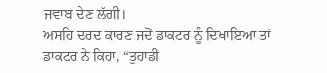ਜਵਾਬ ਦੇਣ ਲੱਗੀ।
ਅਸਹਿ ਦਰਦ ਕਾਰਣ ਜਦੋਂ ਡਾਕਟਰ ਨੂੰ ਦਿਖਾਇਆ ਤਾਂ ਡਾਕਟਰ ਨੇ ਕਿਹਾ, “ਤੁਹਾਡੀ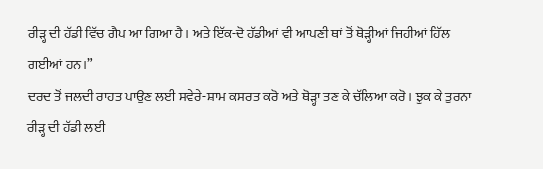ਰੀੜ੍ਹ ਦੀ ਹੱਡੀ ਵਿੱਚ ਗੈਪ ਆ ਗਿਆ ਹੈ। ਅਤੇ ਇੱਕ-ਦੋ ਹੱਡੀਆਂ ਵੀ ਆਪਣੀ ਥਾਂ ਤੋਂ ਥੋੜ੍ਹੀਆਂ ਜਿਹੀਆਂ ਹਿੱਲ ਗਈਆਂ ਹਨ।”
ਦਰਦ ਤੋਂ ਜਲਦੀ ਰਾਹਤ ਪਾਉਣ ਲਈ ਸਵੇਰੇ-ਸ਼ਾਮ ਕਸਰਤ ਕਰੋ ਅਤੇ ਥੋੜ੍ਹਾ ਤਣ ਕੇ ਚੱਲਿਆ ਕਰੋ। ਝੁਕ ਕੇ ਤੁਰਨਾ ਰੀੜ੍ਹ ਦੀ ਹੱਡੀ ਲਈ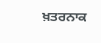ਖ਼ਤਰਨਾਕ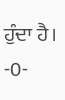ਹੁੰਦਾ ਹੈ।
-0-